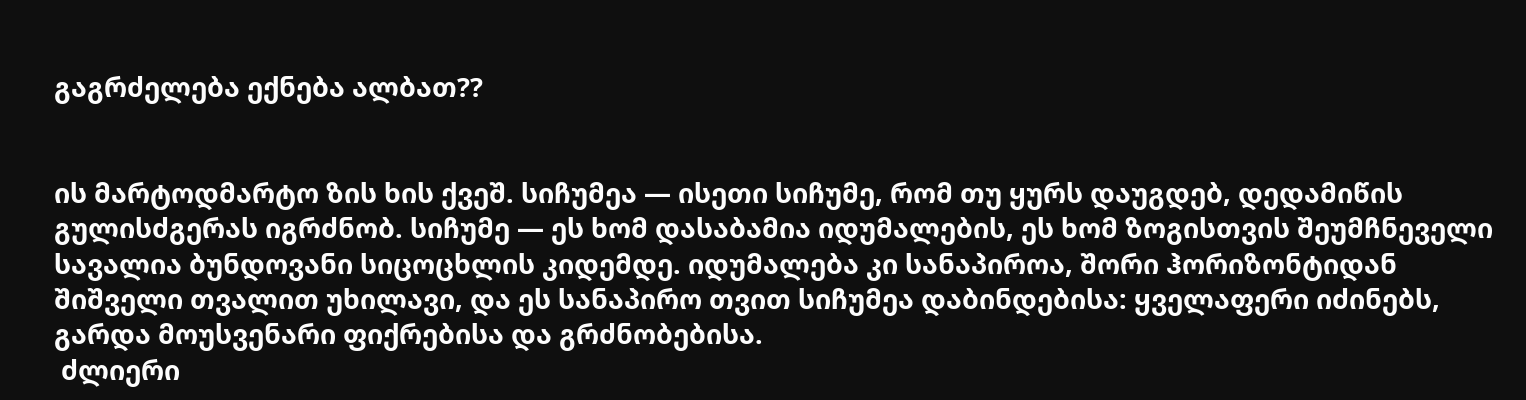გაგრძელება ექნება ალბათ??


ის მარტოდმარტო ზის ხის ქვეშ. სიჩუმეა — ისეთი სიჩუმე, რომ თუ ყურს დაუგდებ, დედამიწის გულისძგერას იგრძნობ. სიჩუმე — ეს ხომ დასაბამია იდუმალების, ეს ხომ ზოგისთვის შეუმჩნეველი სავალია ბუნდოვანი სიცოცხლის კიდემდე. იდუმალება კი სანაპიროა, შორი ჰორიზონტიდან შიშველი თვალით უხილავი, და ეს სანაპირო თვით სიჩუმეა დაბინდებისა: ყველაფერი იძინებს, გარდა მოუსვენარი ფიქრებისა და გრძნობებისა.
 ძლიერი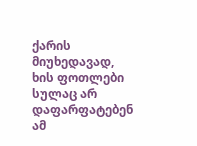ქარის მიუხედავად, ხის ფოთლები სულაც არ დაფარფატებენ ამ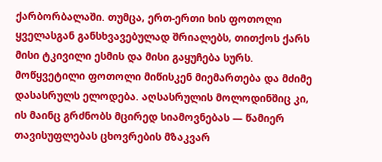ქარბორბალაში. თუმცა, ერთ-ერთი ხის ფოთოლი ყველასგან განსხვავებულად შრიალებს, თითქოს ქარს მისი ტკივილი ესმის და მისი გაყუჩება სურს. მოწყვეტილი ფოთოლი მიწისკენ მიემართება და მძიმე დასასრულს ელოდება. აღსასრულის მოლოდინშიც კი, ის მაინც გრძნობს მცირედ სიამოვნებას — წამიერ თავისუფლებას ცხოვრების მზაკვარ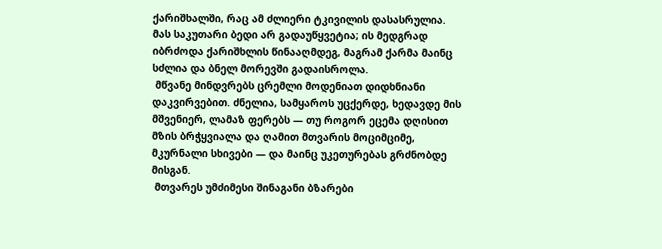ქარიშხალში, რაც ამ ძლიერი ტკივილის დასასრულია. მას საკუთარი ბედი არ გადაუწყვეტია; ის მედგრად იბრძოდა ქარიშხლის წინააღმდეგ, მაგრამ ქარმა მაინც სძლია და ბნელ მორევში გადაისროლა.
 მწვანე მინდვრებს ცრემლი მოდენიათ დიდხნიანი დაკვირვებით. ძნელია, სამყაროს უცქერდე, ხედავდე მის მშვენიერ, ლამაზ ფერებს — თუ როგორ ეცემა დღისით მზის ბრჭყვიალა და ღამით მთვარის მოციმციმე, მკურნალი სხივები — და მაინც უკეთურებას გრძნობდე მისგან.
 მთვარეს უმძიმესი შინაგანი ბზარები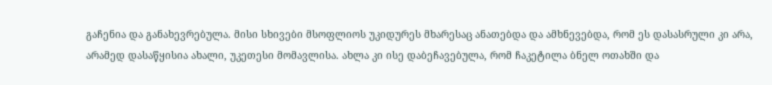გაჩენია და განახევრებულა. მისი სხივები მსოფლიოს უკიდურეს მხარესაც ანათებდა და ამხნევებდა, რომ ეს დასასრული კი არა, არამედ დასაწყისია ახალი, უკეთესი მომავლისა. ახლა კი ისე დაბეჩავებულა, რომ ჩაკეტილა ბნელ ოთახში და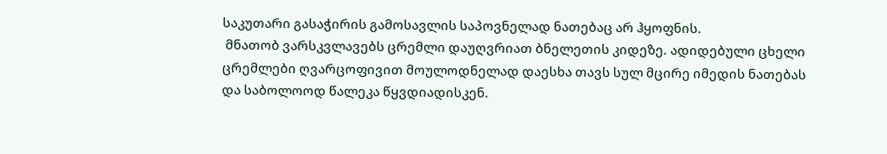საკუთარი გასაჭირის გამოსავლის საპოვნელად ნათებაც არ ჰყოფნის.
 მნათობ ვარსკვლავებს ცრემლი დაუღვრიათ ბნელეთის კიდეზე. ადიდებული ცხელი ცრემლები ღვარცოფივით მოულოდნელად დაესხა თავს სულ მცირე იმედის ნათებას და საბოლოოდ წალეკა წყვდიადისკენ.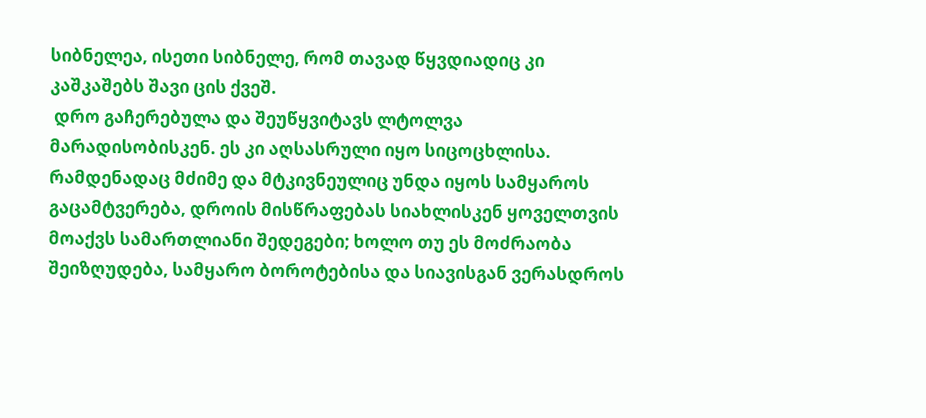სიბნელეა, ისეთი სიბნელე, რომ თავად წყვდიადიც კი კაშკაშებს შავი ცის ქვეშ.
 დრო გაჩერებულა და შეუწყვიტავს ლტოლვა მარადისობისკენ. ეს კი აღსასრული იყო სიცოცხლისა. რამდენადაც მძიმე და მტკივნეულიც უნდა იყოს სამყაროს გაცამტვერება, დროის მისწრაფებას სიახლისკენ ყოველთვის მოაქვს სამართლიანი შედეგები; ხოლო თუ ეს მოძრაობა შეიზღუდება, სამყარო ბოროტებისა და სიავისგან ვერასდროს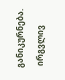განიკურნება.
 ირგვლივ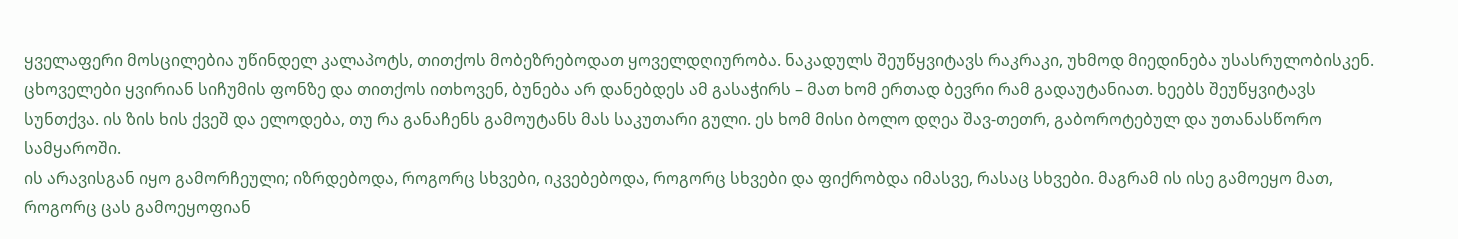ყველაფერი მოსცილებია უწინდელ კალაპოტს, თითქოს მობეზრებოდათ ყოველდღიურობა. ნაკადულს შეუწყვიტავს რაკრაკი, უხმოდ მიედინება უსასრულობისკენ. ცხოველები ყვირიან სიჩუმის ფონზე და თითქოს ითხოვენ, ბუნება არ დანებდეს ამ გასაჭირს – მათ ხომ ერთად ბევრი რამ გადაუტანიათ. ხეებს შეუწყვიტავს სუნთქვა. ის ზის ხის ქვეშ და ელოდება, თუ რა განაჩენს გამოუტანს მას საკუთარი გული. ეს ხომ მისი ბოლო დღეა შავ-თეთრ, გაბოროტებულ და უთანასწორო სამყაროში.
ის არავისგან იყო გამორჩეული; იზრდებოდა, როგორც სხვები, იკვებებოდა, როგორც სხვები და ფიქრობდა იმასვე, რასაც სხვები. მაგრამ ის ისე გამოეყო მათ, როგორც ცას გამოეყოფიან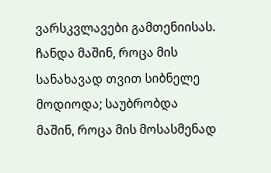ვარსკვლავები გამთენიისას. ჩანდა მაშინ, როცა მის სანახავად თვით სიბნელე მოდიოდა; საუბრობდა მაშინ, როცა მის მოსასმენად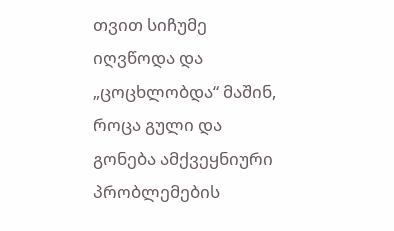თვით სიჩუმე იღვწოდა და „ცოცხლობდა“ მაშინ, როცა გული და გონება ამქვეყნიური პრობლემების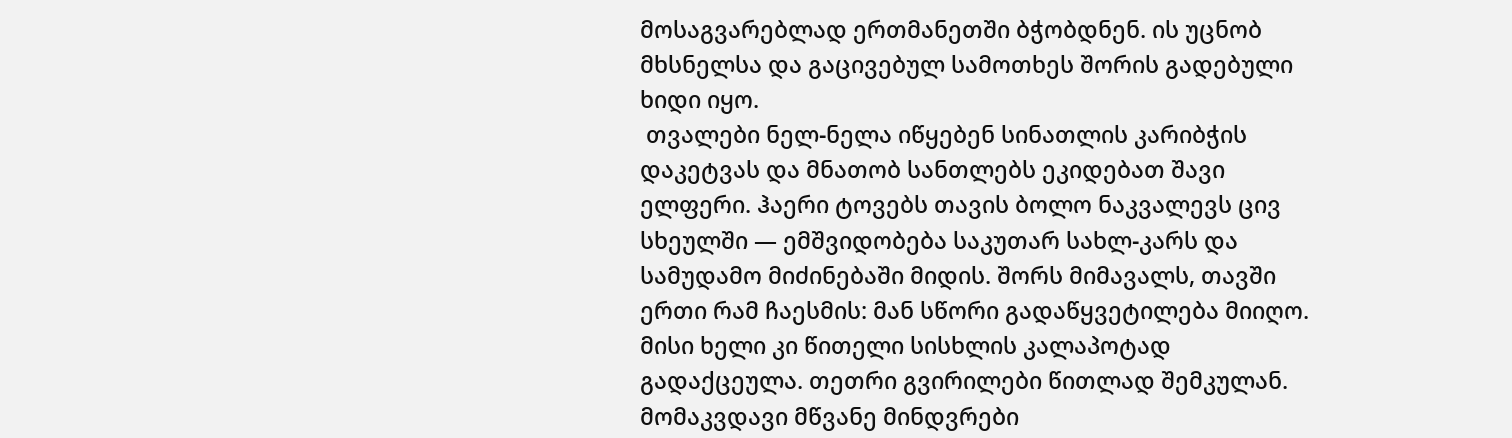მოსაგვარებლად ერთმანეთში ბჭობდნენ. ის უცნობ მხსნელსა და გაცივებულ სამოთხეს შორის გადებული ხიდი იყო.
 თვალები ნელ-ნელა იწყებენ სინათლის კარიბჭის დაკეტვას და მნათობ სანთლებს ეკიდებათ შავი ელფერი. ჰაერი ტოვებს თავის ბოლო ნაკვალევს ცივ სხეულში — ემშვიდობება საკუთარ სახლ-კარს და სამუდამო მიძინებაში მიდის. შორს მიმავალს, თავში ერთი რამ ჩაესმის: მან სწორი გადაწყვეტილება მიიღო. მისი ხელი კი წითელი სისხლის კალაპოტად გადაქცეულა. თეთრი გვირილები წითლად შემკულან. მომაკვდავი მწვანე მინდვრები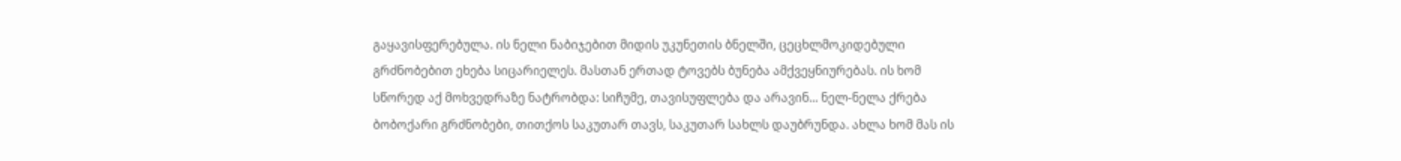გაყავისფერებულა. ის ნელი ნაბიჯებით მიდის უკუნეთის ბნელში, ცეცხლმოკიდებული გრძნობებით ეხება სიცარიელეს. მასთან ერთად ტოვებს ბუნება ამქვეყნიურებას. ის ხომ სწორედ აქ მოხვედრაზე ნატრობდა: სიჩუმე, თავისუფლება და არავინ... ნელ-ნელა ქრება ბობოქარი გრძნობები, თითქოს საკუთარ თავს, საკუთარ სახლს დაუბრუნდა. ახლა ხომ მას ის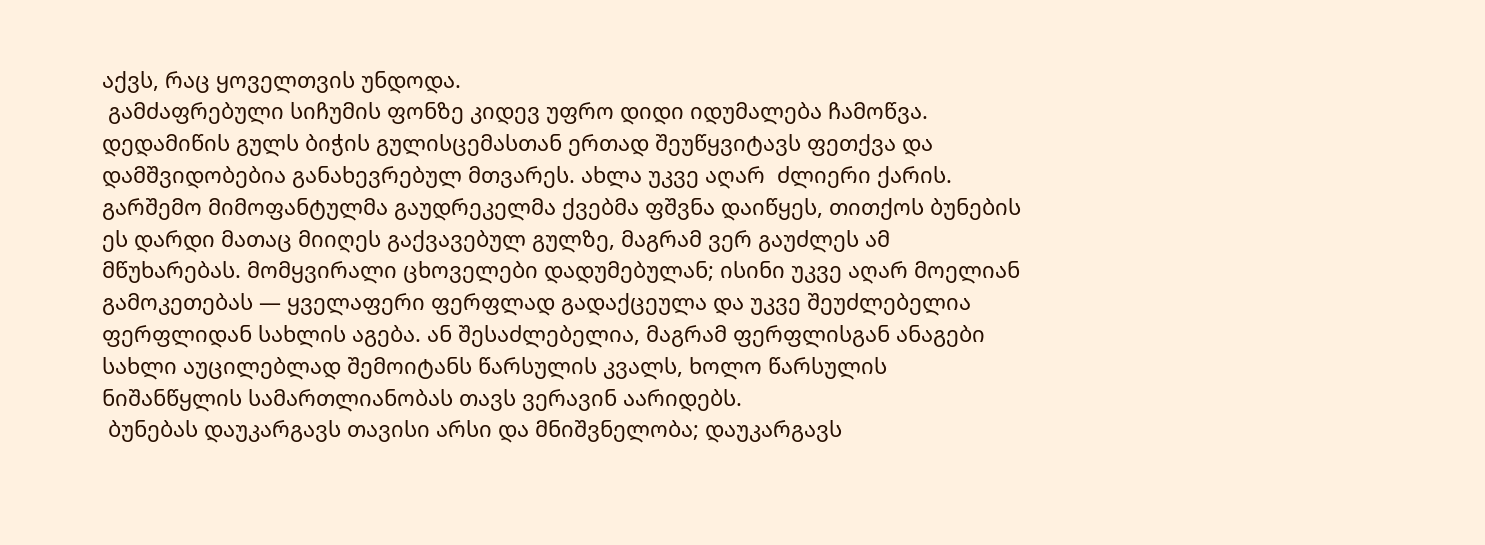აქვს, რაც ყოველთვის უნდოდა.
 გამძაფრებული სიჩუმის ფონზე კიდევ უფრო დიდი იდუმალება ჩამოწვა. დედამიწის გულს ბიჭის გულისცემასთან ერთად შეუწყვიტავს ფეთქვა და დამშვიდობებია განახევრებულ მთვარეს. ახლა უკვე აღარ  ძლიერი ქარის. გარშემო მიმოფანტულმა გაუდრეკელმა ქვებმა ფშვნა დაიწყეს, თითქოს ბუნების ეს დარდი მათაც მიიღეს გაქვავებულ გულზე, მაგრამ ვერ გაუძლეს ამ მწუხარებას. მომყვირალი ცხოველები დადუმებულან; ისინი უკვე აღარ მოელიან გამოკეთებას — ყველაფერი ფერფლად გადაქცეულა და უკვე შეუძლებელია ფერფლიდან სახლის აგება. ან შესაძლებელია, მაგრამ ფერფლისგან ანაგები სახლი აუცილებლად შემოიტანს წარსულის კვალს, ხოლო წარსულის ნიშანწყლის სამართლიანობას თავს ვერავინ აარიდებს.
 ბუნებას დაუკარგავს თავისი არსი და მნიშვნელობა; დაუკარგავს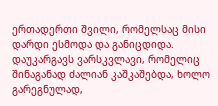ერთადერთი შვილი, რომელსაც მისი დარდი ესმოდა და განიცდიდა. დაუკარგავს ვარსკვლავი, რომელიც შინაგანად ძალიან კაშკაშებდა, ხოლო გარეგნულად,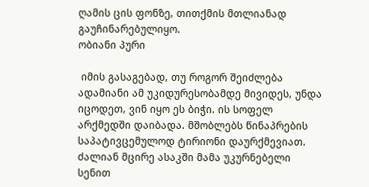ღამის ცის ფონზე, თითქმის მთლიანად გაუჩინარებულიყო.
ობიანი პური

 იმის გასაგებად, თუ როგორ შეიძლება ადამიანი ამ უკიდურესობამდე მივიდეს, უნდა იცოდეთ, ვინ იყო ეს ბიჭი. ის სოფელ არქმედში დაიბადა. მშობლებს წინაპრების საპატივცემულოდ ტირიონი დაურქმევიათ. ძალიან მცირე ასაკში მამა უკურნებელი სენით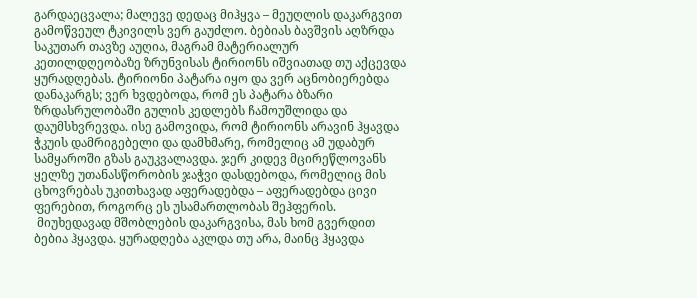გარდაეცვალა; მალევე დედაც მიჰყვა – მეუღლის დაკარგვით გამოწვეულ ტკივილს ვერ გაუძლო. ბებიას ბავშვის აღზრდა საკუთარ თავზე აუღია, მაგრამ მატერიალურ კეთილდღეობაზე ზრუნვისას ტირიონს იშვიათად თუ აქცევდა ყურადღებას. ტირიონი პატარა იყო და ვერ აცნობიერებდა დანაკარგს; ვერ ხვდებოდა, რომ ეს პატარა ბზარი ზრდასრულობაში გულის კედლებს ჩამოუშლიდა და დაუმსხვრევდა. ისე გამოვიდა, რომ ტირიონს არავინ ჰყავდა ჭკუის დამრიგებელი და დამხმარე, რომელიც ამ უდაბურ სამყაროში გზას გაუკვალავდა. ჯერ კიდევ მცირეწლოვანს ყელზე უთანასწორობის ჯაჭვი დასდებოდა, რომელიც მის ცხოვრებას უკითხავად აფერადებდა – აფერადებდა ცივი ფერებით, როგორც ეს უსამართლობას შეჰფერის.
 მიუხედავად მშობლების დაკარგვისა, მას ხომ გვერდით ბებია ჰყავდა. ყურადღება აკლდა თუ არა, მაინც ჰყავდა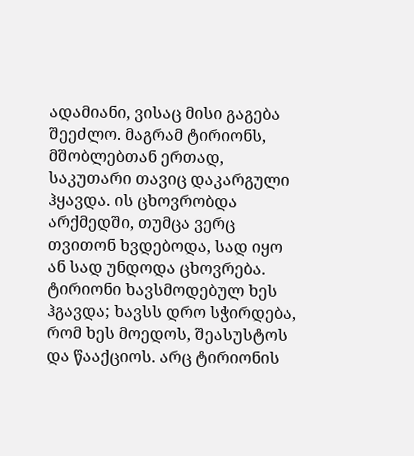ადამიანი, ვისაც მისი გაგება შეეძლო. მაგრამ ტირიონს, მშობლებთან ერთად, საკუთარი თავიც დაკარგული ჰყავდა. ის ცხოვრობდა არქმედში, თუმცა ვერც თვითონ ხვდებოდა, სად იყო ან სად უნდოდა ცხოვრება. ტირიონი ხავსმოდებულ ხეს ჰგავდა; ხავსს დრო სჭირდება, რომ ხეს მოედოს, შეასუსტოს და წააქციოს. არც ტირიონის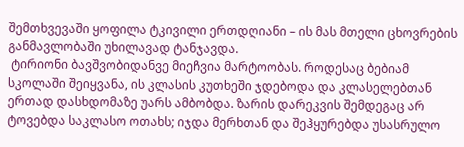შემთხვევაში ყოფილა ტკივილი ერთდღიანი – ის მას მთელი ცხოვრების განმავლობაში უხილავად ტანჯავდა.
 ტირიონი ბავშვობიდანვე მიეჩვია მარტოობას. როდესაც ბებიამ სკოლაში შეიყვანა, ის კლასის კუთხეში ჯდებოდა და კლასელებთან ერთად დასხდომაზე უარს ამბობდა. ზარის დარეკვის შემდეგაც არ ტოვებდა საკლასო ოთახს; იჯდა მერხთან და შეჰყურებდა უსასრულო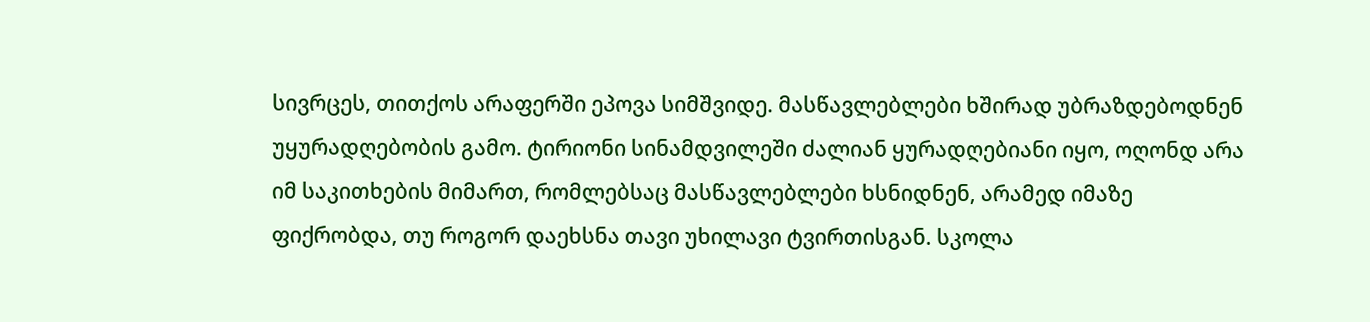სივრცეს, თითქოს არაფერში ეპოვა სიმშვიდე. მასწავლებლები ხშირად უბრაზდებოდნენ უყურადღებობის გამო. ტირიონი სინამდვილეში ძალიან ყურადღებიანი იყო, ოღონდ არა იმ საკითხების მიმართ, რომლებსაც მასწავლებლები ხსნიდნენ, არამედ იმაზე ფიქრობდა, თუ როგორ დაეხსნა თავი უხილავი ტვირთისგან. სკოლა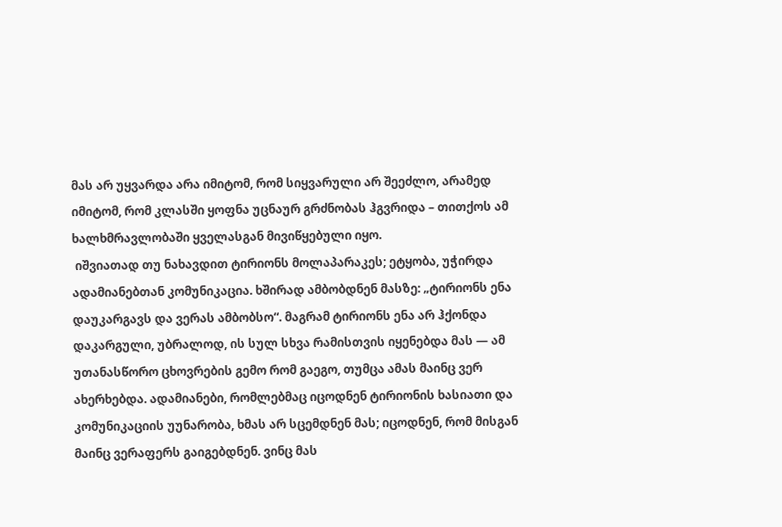მას არ უყვარდა არა იმიტომ, რომ სიყვარული არ შეეძლო, არამედ იმიტომ, რომ კლასში ყოფნა უცნაურ გრძნობას ჰგვრიდა – თითქოს ამ ხალხმრავლობაში ყველასგან მივიწყებული იყო.
 იშვიათად თუ ნახავდით ტირიონს მოლაპარაკეს; ეტყობა, უჭირდა ადამიანებთან კომუნიკაცია. ხშირად ამბობდნენ მასზე: „ტირიონს ენა დაუკარგავს და ვერას ამბობსო“. მაგრამ ტირიონს ენა არ ჰქონდა დაკარგული, უბრალოდ, ის სულ სხვა რამისთვის იყენებდა მას — ამ უთანასწორო ცხოვრების გემო რომ გაეგო, თუმცა ამას მაინც ვერ ახერხებდა. ადამიანები, რომლებმაც იცოდნენ ტირიონის ხასიათი და კომუნიკაციის უუნარობა, ხმას არ სცემდნენ მას; იცოდნენ, რომ მისგან მაინც ვერაფერს გაიგებდნენ. ვინც მას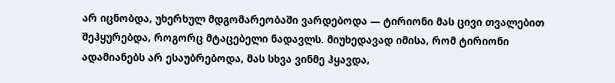არ იცნობდა, უხერხულ მდგომარეობაში ვარდებოდა — ტირიონი მას ცივი თვალებით შეჰყურებდა, როგორც მტაცებელი ნადავლს. მიუხედავად იმისა, რომ ტირიონი ადამიანებს არ ესაუბრებოდა, მას სხვა ვინმე ჰყავდა,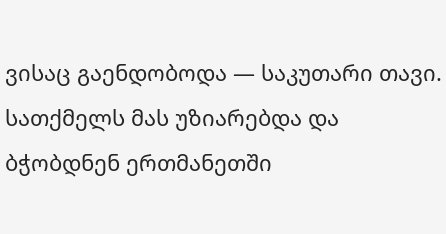ვისაც გაენდობოდა — საკუთარი თავი. სათქმელს მას უზიარებდა და ბჭობდნენ ერთმანეთში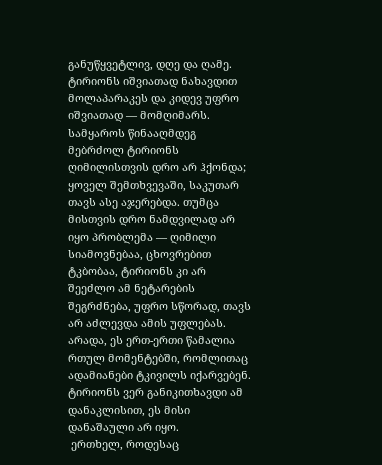განუწყვეტლივ, დღე და ღამე.
ტირიონს იშვიათად ნახავდით მოლაპარაკეს და კიდევ უფრო იშვიათად — მომღიმარს. სამყაროს წინააღმდეგ მებრძოლ ტირიონს ღიმილისთვის დრო არ ჰქონდა; ყოველ შემთხვევაში, საკუთარ თავს ასე აჯერებდა. თუმცა მისთვის დრო ნამდვილად არ იყო პრობლემა — ღიმილი სიამოვნებაა, ცხოვრებით ტკბობაა, ტირიონს კი არ შეეძლო ამ ნეტარების შეგრძნება, უფრო სწორად, თავს არ აძლევდა ამის უფლებას. არადა, ეს ერთ-ერთი წამალია რთულ მომენტებში, რომლითაც ადამიანები ტკივილს იქარვებენ. ტირიონს ვერ განიკითხავდი ამ დანაკლისით, ეს მისი დანაშაული არ იყო.
 ერთხელ, როდესაც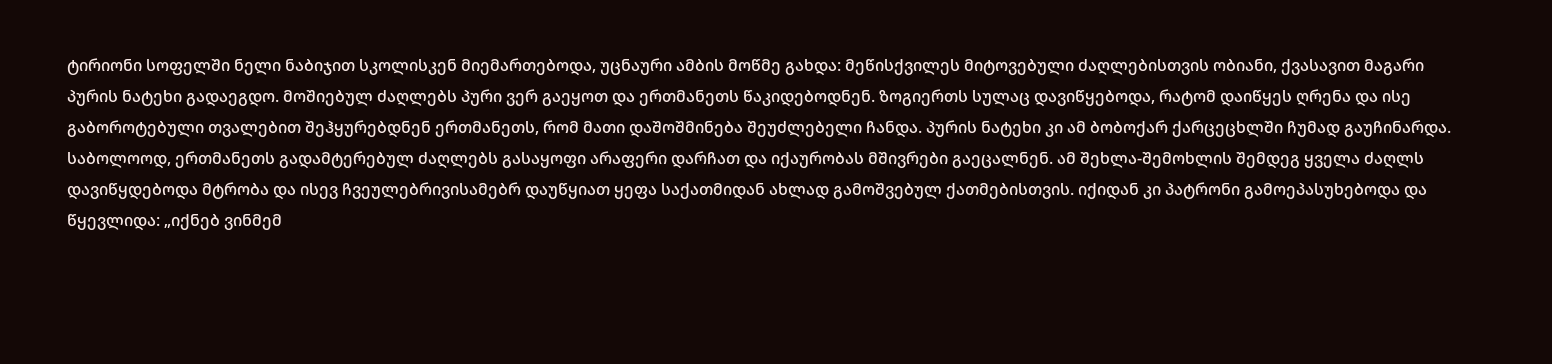ტირიონი სოფელში ნელი ნაბიჯით სკოლისკენ მიემართებოდა, უცნაური ამბის მოწმე გახდა: მეწისქვილეს მიტოვებული ძაღლებისთვის ობიანი, ქვასავით მაგარი პურის ნატეხი გადაეგდო. მოშიებულ ძაღლებს პური ვერ გაეყოთ და ერთმანეთს წაკიდებოდნენ. ზოგიერთს სულაც დავიწყებოდა, რატომ დაიწყეს ღრენა და ისე გაბოროტებული თვალებით შეჰყურებდნენ ერთმანეთს, რომ მათი დაშოშმინება შეუძლებელი ჩანდა. პურის ნატეხი კი ამ ბობოქარ ქარცეცხლში ჩუმად გაუჩინარდა. საბოლოოდ, ერთმანეთს გადამტერებულ ძაღლებს გასაყოფი არაფერი დარჩათ და იქაურობას მშივრები გაეცალნენ. ამ შეხლა-შემოხლის შემდეგ ყველა ძაღლს დავიწყდებოდა მტრობა და ისევ ჩვეულებრივისამებრ დაუწყიათ ყეფა საქათმიდან ახლად გამოშვებულ ქათმებისთვის. იქიდან კი პატრონი გამოეპასუხებოდა და წყევლიდა: „იქნებ ვინმემ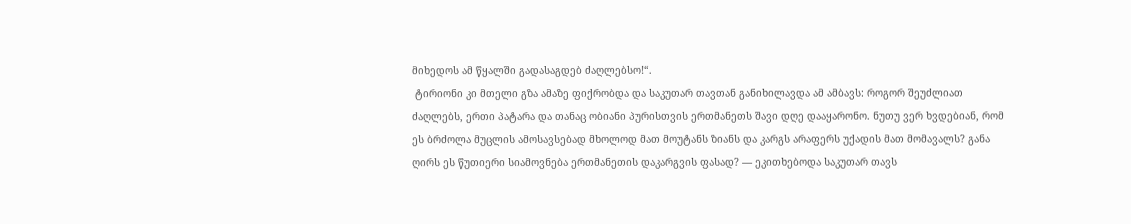მიხედოს ამ წყალში გადასაგდებ ძაღლებსო!“.
 ტირიონი კი მთელი გზა ამაზე ფიქრობდა და საკუთარ თავთან განიხილავდა ამ ამბავს: როგორ შეუძლიათ ძაღლებს, ერთი პატარა და თანაც ობიანი პურისთვის ერთმანეთს შავი დღე დააყარონო. ნუთუ ვერ ხვდებიან, რომ ეს ბრძოლა მუცლის ამოსავსებად მხოლოდ მათ მოუტანს ზიანს და კარგს არაფერს უქადის მათ მომავალს? განა ღირს ეს წუთიერი სიამოვნება ერთმანეთის დაკარგვის ფასად? — ეკითხებოდა საკუთარ თავს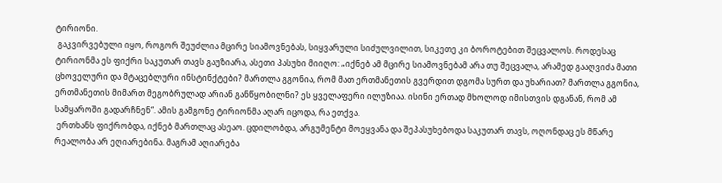ტირიონი.
 გაკვირვებული იყო, როგორ შეუძლია მცირე სიამოვნებას, სიყვარული სიძულვილით, სიკეთე კი ბოროტებით შეცვალოს. როდესაც ტირიონმა ეს ფიქრი საკუთარ თავს გაუზიარა, ასეთი პასუხი მიიღო: „იქნებ ამ მცირე სიამოვნებამ არა თუ შეცვალა, არამედ გააღვიძა მათი ცხოველური და მტაცებლური ინსტინქტები? მართლა გგონია, რომ მათ ერთმანეთის გვერდით დგომა სურთ და უხარიათ? მართლა გგონია, ერთმანეთის მიმართ მეგობრულად არიან განწყობილნი? ეს ყველაფერი ილუზიაა. ისინი ერთად მხოლოდ იმისთვის დგანან, რომ ამ სამყაროში გადარჩნენ“. ამის გამგონე ტირიონმა აღარ იცოდა, რა ეთქვა.
 ერთხანს ფიქრობდა, იქნებ მართლაც ასეაო. ცდილობდა, არგუმენტი მოეყვანა და შეპასუხებოდა საკუთარ თავს, ოღონდაც ეს მწარე რეალობა არ ეღიარებინა. მაგრამ აღიარება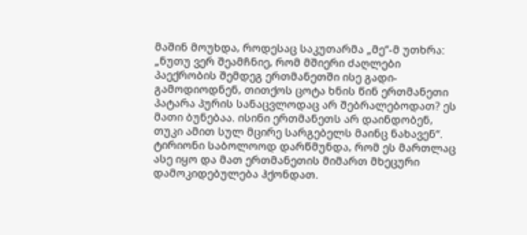მაშინ მოუხდა, როდესაც საკუთარმა „მე“-მ უთხრა: „ნუთუ ვერ შეამჩნიე, რომ მშიერი ძაღლები პაექრობის შემდეგ ერთმანეთში ისე გადი-გამოდიოდნენ, თითქოს ცოტა ხნის წინ ერთმანეთი პატარა პურის სანაცვლოდაც არ შებრალებოდათ? ეს მათი ბუნებაა. ისინი ერთმანეთს არ დაინდობენ, თუკი ამით სულ მცირე სარგებელს მაინც ნახავენ“. ტირიონი საბოლოოდ დარწმუნდა, რომ ეს მართლაც ასე იყო და მათ ერთმანეთის მიმართ მხეცური დამოკიდებულება ჰქონდათ.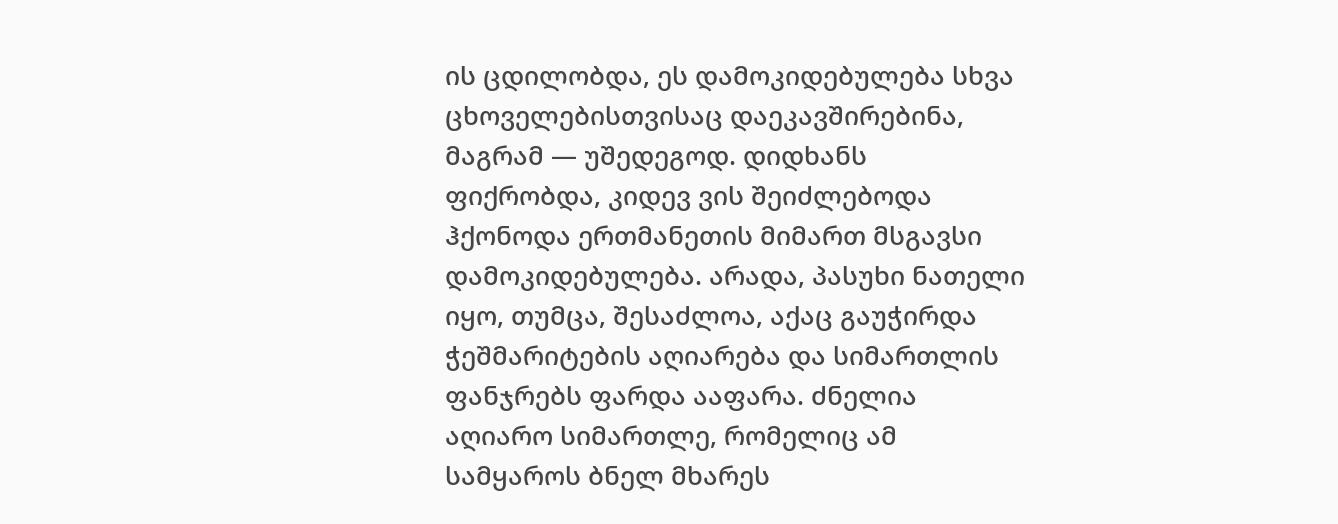ის ცდილობდა, ეს დამოკიდებულება სხვა ცხოველებისთვისაც დაეკავშირებინა, მაგრამ — უშედეგოდ. დიდხანს ფიქრობდა, კიდევ ვის შეიძლებოდა ჰქონოდა ერთმანეთის მიმართ მსგავსი დამოკიდებულება. არადა, პასუხი ნათელი იყო, თუმცა, შესაძლოა, აქაც გაუჭირდა ჭეშმარიტების აღიარება და სიმართლის ფანჯრებს ფარდა ააფარა. ძნელია აღიარო სიმართლე, რომელიც ამ სამყაროს ბნელ მხარეს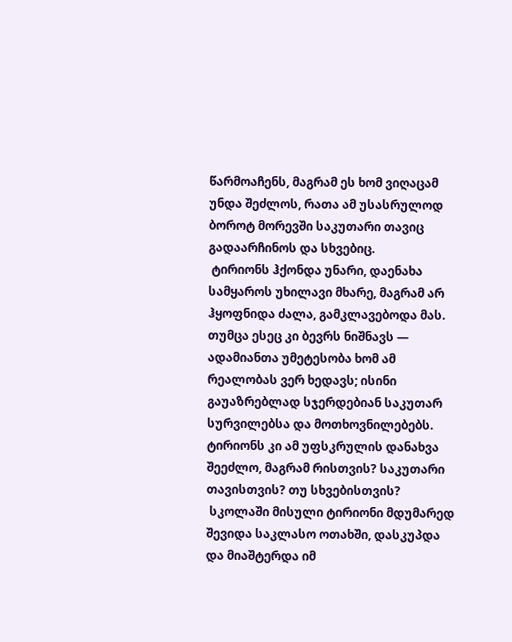წარმოაჩენს, მაგრამ ეს ხომ ვიღაცამ უნდა შეძლოს, რათა ამ უსასრულოდ ბოროტ მორევში საკუთარი თავიც გადაარჩინოს და სხვებიც.
 ტირიონს ჰქონდა უნარი, დაენახა სამყაროს უხილავი მხარე, მაგრამ არ ჰყოფნიდა ძალა, გამკლავებოდა მას. თუმცა ესეც კი ბევრს ნიშნავს — ადამიანთა უმეტესობა ხომ ამ რეალობას ვერ ხედავს; ისინი გაუაზრებლად სჯერდებიან საკუთარ სურვილებსა და მოთხოვნილებებს. ტირიონს კი ამ უფსკრულის დანახვა შეეძლო, მაგრამ რისთვის? საკუთარი თავისთვის? თუ სხვებისთვის?
 სკოლაში მისული ტირიონი მდუმარედ შევიდა საკლასო ოთახში, დასკუპდა და მიაშტერდა იმ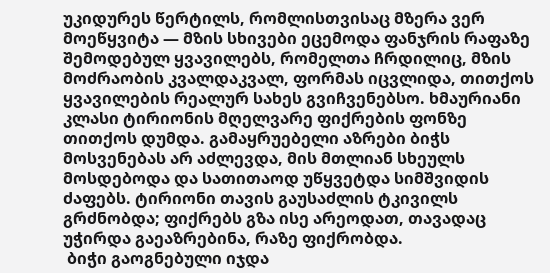უკიდურეს წერტილს, რომლისთვისაც მზერა ვერ მოეწყვიტა — მზის სხივები ეცემოდა ფანჯრის რაფაზე შემოდებულ ყვავილებს, რომელთა ჩრდილიც, მზის მოძრაობის კვალდაკვალ, ფორმას იცვლიდა, თითქოს ყვავილების რეალურ სახეს გვიჩვენებსო. ხმაურიანი კლასი ტირიონის მღელვარე ფიქრების ფონზე თითქოს დუმდა. გამაყრუებელი აზრები ბიჭს მოსვენებას არ აძლევდა, მის მთლიან სხეულს მოსდებოდა და სათითაოდ უწყვეტდა სიმშვიდის ძაფებს. ტირიონი თავის გაუსაძლის ტკივილს გრძნობდა; ფიქრებს გზა ისე არეოდათ, თავადაც უჭირდა გაეაზრებინა, რაზე ფიქრობდა.
 ბიჭი გაოგნებული იჯდა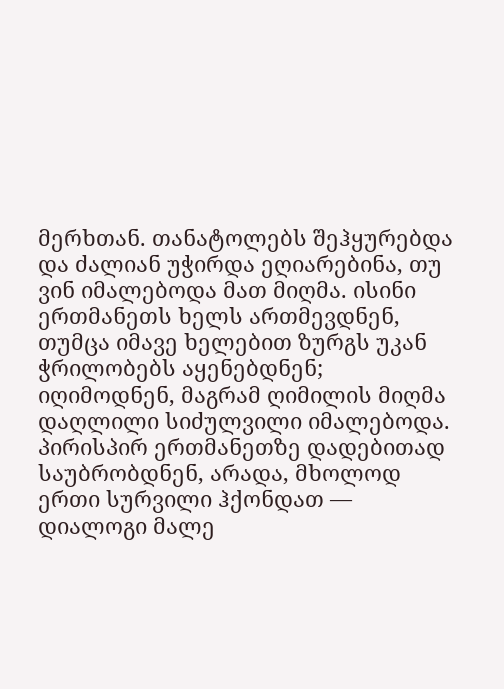მერხთან. თანატოლებს შეჰყურებდა და ძალიან უჭირდა ეღიარებინა, თუ ვინ იმალებოდა მათ მიღმა. ისინი ერთმანეთს ხელს ართმევდნენ, თუმცა იმავე ხელებით ზურგს უკან ჭრილობებს აყენებდნენ; იღიმოდნენ, მაგრამ ღიმილის მიღმა დაღლილი სიძულვილი იმალებოდა. პირისპირ ერთმანეთზე დადებითად საუბრობდნენ, არადა, მხოლოდ ერთი სურვილი ჰქონდათ — დიალოგი მალე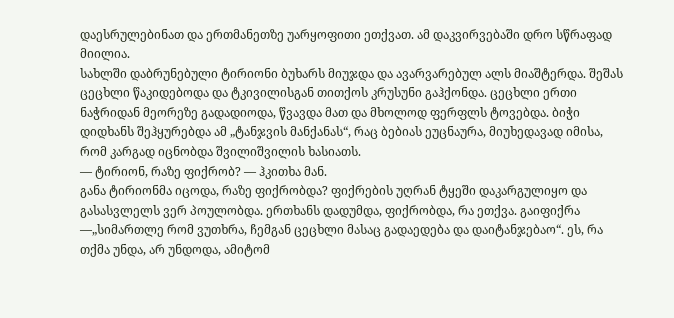დაესრულებინათ და ერთმანეთზე უარყოფითი ეთქვათ. ამ დაკვირვებაში დრო სწრაფად მიილია.
სახლში დაბრუნებული ტირიონი ბუხარს მიუჯდა და ავარვარებულ ალს მიაშტერდა. შეშას ცეცხლი წაკიდებოდა და ტკივილისგან თითქოს კრუსუნი გაჰქონდა. ცეცხლი ერთი ნაჭრიდან მეორეზე გადადიოდა, წვავდა მათ და მხოლოდ ფერფლს ტოვებდა. ბიჭი დიდხანს შეჰყურებდა ამ „ტანჯვის მანქანას“, რაც ბებიას ეუცნაურა, მიუხედავად იმისა, რომ კარგად იცნობდა შვილიშვილის ხასიათს.
— ტირიონ, რაზე ფიქრობ? — ჰკითხა მან.
განა ტირიონმა იცოდა, რაზე ფიქრობდა? ფიქრების უღრან ტყეში დაკარგულიყო და გასასვლელს ვერ პოულობდა. ერთხანს დადუმდა, ფიქრობდა, რა ეთქვა. გაიფიქრა —„სიმართლე რომ ვუთხრა, ჩემგან ცეცხლი მასაც გადაედება და დაიტანჯებაო“. ეს, რა თქმა უნდა, არ უნდოდა, ამიტომ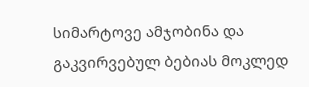სიმარტოვე ამჯობინა და გაკვირვებულ ბებიას მოკლედ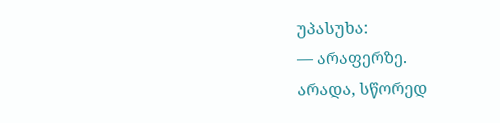უპასუხა:
— არაფერზე.
არადა, სწორედ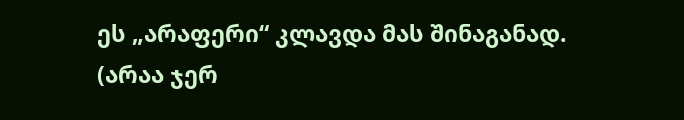ეს „არაფერი“ კლავდა მას შინაგანად.
(არაა ჯერ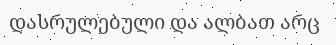დასრულებული და ალბათ არც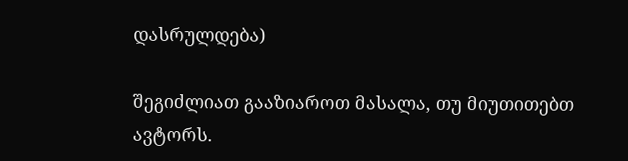დასრულდება)

შეგიძლიათ გააზიაროთ მასალა, თუ მიუთითებთ ავტორს.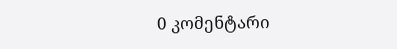0 კომენტარი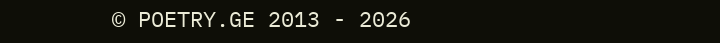© POETRY.GE 2013 - 2026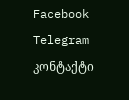Facebook Telegram კონტაქტი